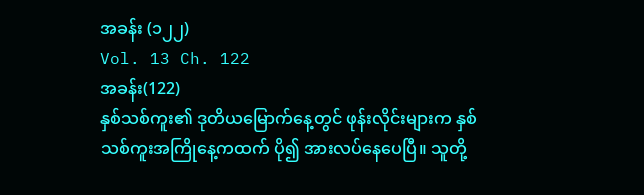အခန်း (၁၂၂)
Vol. 13 Ch. 122
အခန်း(122)
နှစ်သစ်ကူး၏ ဒုတိယမြောက်နေ့တွင် ဖုန်းလိုင်းများက နှစ်သစ်ကူးအကြိုနေ့ကထက် ပို၍ အားလပ်နေပေပြီ။ သူတို့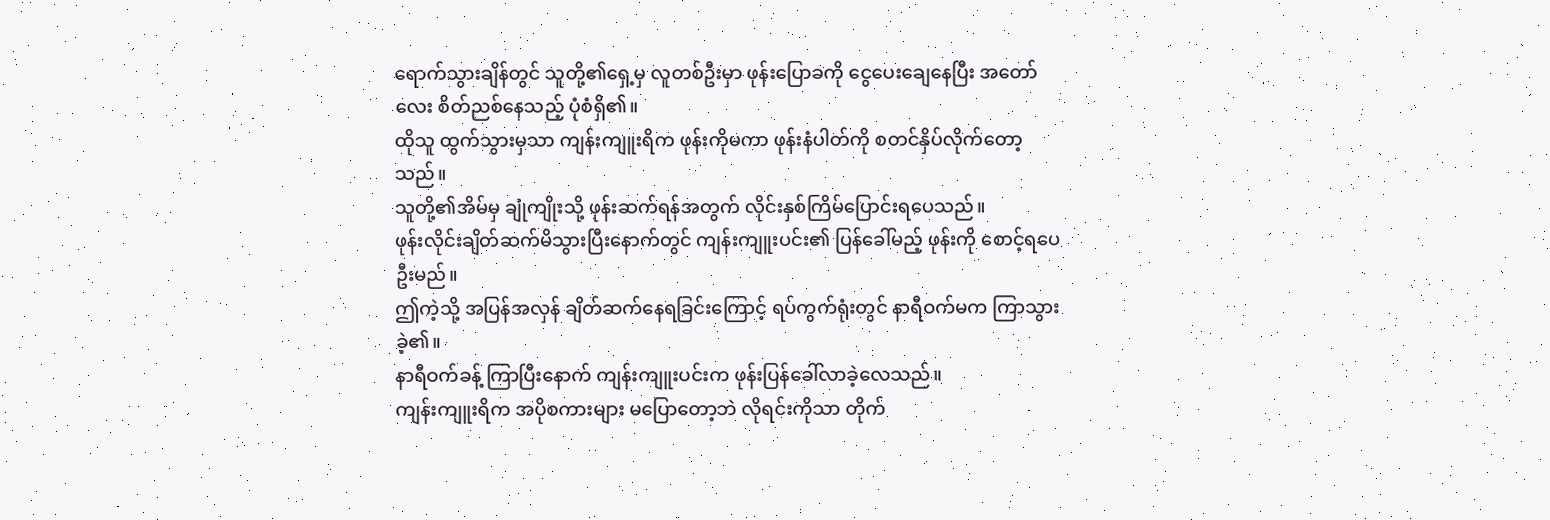ရောက်သွားချိန်တွင် သူတို့၏ရှေ့မှ လူတစ်ဦးမှာ ဖုန်းပြောခကို ငွေပေးချေနေပြီး အတော်လေး စိတ်ညစ်နေသည့် ပုံစံရှိ၏။
ထိုသူ ထွက်သွားမှသာ ကျန်းကျူးရိက ဖုန်းကိုမကာ ဖုန်းနံပါတ်ကို စတင်နှိပ်လိုက်တော့သည်။
သူတို့၏အိမ်မှ ချုံကျိုးသို့ ဖုန်းဆက်ရန်အတွက် လိုင်းနှစ်ကြိမ်ပြောင်းရပေသည်။
ဖုန်းလိုင်းချိတ်ဆက်မိသွားပြီးနောက်တွင် ကျန်းကျူးပင်း၏ ပြန်ခေါ်မည့် ဖုန်းကို စောင့်ရပေဦးမည်။
ဤကဲ့သို့ အပြန်အလှန် ချိတ်ဆက်နေရခြင်းကြောင့် ရပ်ကွက်ရုံးတွင် နာရီဝက်မက ကြာသွားခဲ့၏။
နာရီဝက်ခန့် ကြာပြီးနောက် ကျန်းကျူးပင်းက ဖုန်းပြန်ခေါ်လာခဲ့လေသည်။
ကျန်းကျူးရိက အပိုစကားများ မပြောတော့ဘဲ လိုရင်းကိုသာ တိုက်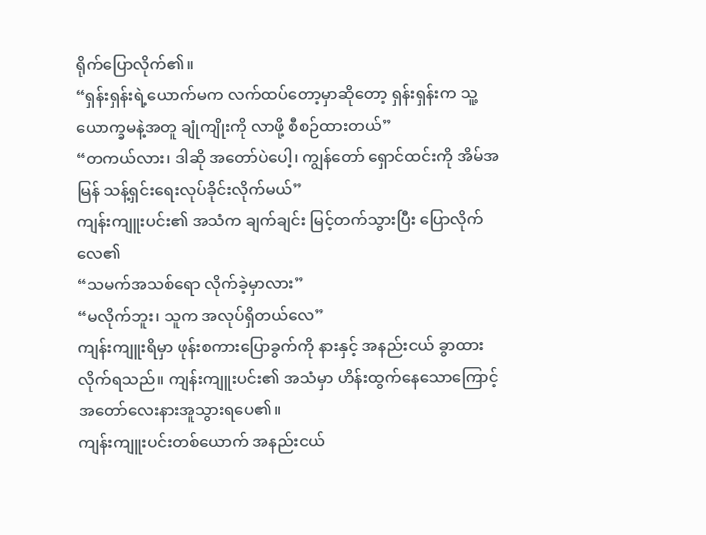ရိုက်ပြောလိုက်၏။
“ရှန်းရှန်းရဲ့ယောက်မက လက်ထပ်တော့မှာဆိုတော့ ရှန်းရှန်းက သူ့ယောက္ခမနဲ့အတူ ချုံကျိုးကို လာဖို့ စီစဉ်ထားတယ်”
“တကယ်လား၊ ဒါဆို အတော်ပဲပေါ့၊ ကျွန်တော် ရှောင်ထင်းကို အိမ်အမြန် သန့်ရှင်းရေးလုပ်ခိုင်းလိုက်မယ်”
ကျန်းကျူးပင်း၏ အသံက ချက်ချင်း မြင့်တက်သွားပြီး ပြောလိုက်လေ၏
“သမက်အသစ်ရော လိုက်ခဲ့မှာလား”
“မလိုက်ဘူး၊ သူက အလုပ်ရှိတယ်လေ”
ကျန်းကျူးရိမှာ ဖုန်းစကားပြောခွက်ကို နားနှင့် အနည်းငယ် ခွာထားလိုက်ရသည်။ ကျန်းကျူးပင်း၏ အသံမှာ ဟိန်းထွက်နေသောကြောင့် အတော်လေးနားအူသွားရပေ၏။
ကျန်းကျူးပင်းတစ်ယောက် အနည်းငယ်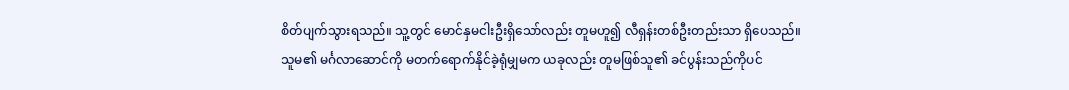စိတ်ပျက်သွားရသည်။ သူ့တွင် မောင်နှမငါးဦးရှိသော်လည်း တူမဟူ၍ လီရှန်းတစ်ဦးတည်းသာ ရှိပေသည်။
သူမ၏ မင်္ဂလာဆောင်ကို မတက်ရောက်နိုင်ခဲ့ရုံမျှမက ယခုလည်း တူမဖြစ်သူ၏ ခင်ပွန်းသည်ကိုပင်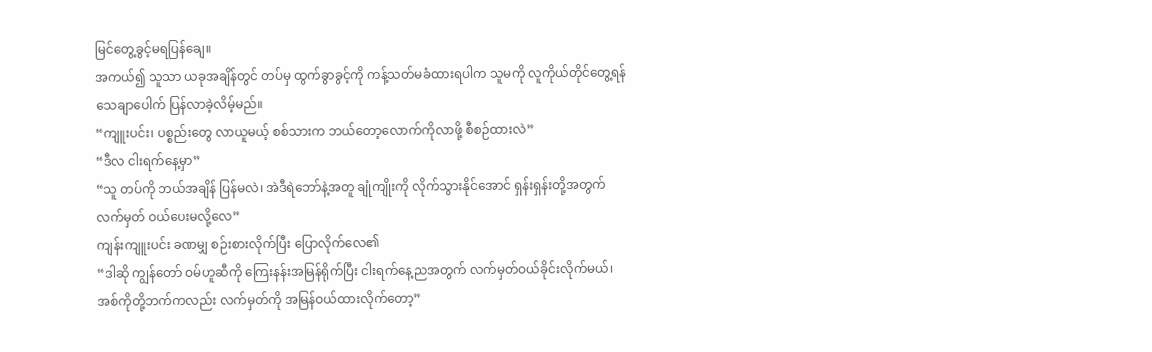မြင်တွေ့ခွင့်မရပြန်ချေ။
အကယ်၍ သူသာ ယခုအချိန်တွင် တပ်မှ ထွက်ခွာခွင့်ကို ကန့်သတ်မခံထားရပါက သူမကို လူကိုယ်တိုင်တွေ့ရန် သေချာပေါက် ပြန်လာခဲ့လိမ့်မည်။
“ကျူးပင်း၊ ပစ္စည်းတွေ လာယူမယ့် စစ်သားက ဘယ်တော့လောက်ကိုလာဖို့ စီစဉ်ထားလဲ”
“ဒီလ ငါးရက်နေ့မှာ”
“သူ တပ်ကို ဘယ်အချိန် ပြန်မလဲ၊ အဲဒီရဲဘော်နဲ့အတူ ချုံကျိုးကို လိုက်သွားနိုင်အောင် ရှန်းရှန်းတို့အတွက် လက်မှတ် ဝယ်ပေးမလို့လေ”
ကျန်းကျူးပင်း ခဏမျှ စဉ်းစားလိုက်ပြီး ပြောလိုက်လေ၏
“ဒါဆို ကျွန်တော် ဝမ်ဟူဆီကို ကြေးနန်းအမြန်ရိုက်ပြီး ငါးရက်နေ့ညအတွက် လက်မှတ်ဝယ်ခိုင်းလိုက်မယ်၊ အစ်ကိုတို့ဘက်ကလည်း လက်မှတ်ကို အမြန်ဝယ်ထားလိုက်တော့”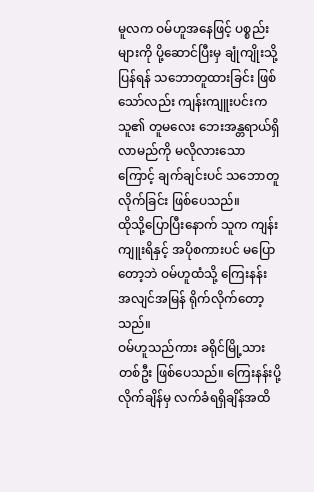မူလက ဝမ်ဟူအနေဖြင့် ပစ္စည်းများကို ပို့ဆောင်ပြီးမှ ချုံကျိုးသို့ ပြန်ရန် သဘောတူထားခြင်း ဖြစ်သော်လည်း ကျန်းကျူးပင်းက သူ၏ တူမလေး ဘေးအန္တရာယ်ရှိလာမည်ကို မလိုလားသောကြောင့် ချက်ချင်းပင် သဘောတူလိုက်ခြင်း ဖြစ်ပေသည်။
ထိုသို့ပြောပြီးနောက် သူက ကျန်းကျူးရိနှင့် အပိုစကားပင် မပြောတော့ဘဲ ဝမ်ဟူထံသို့ ကြေးနန်း အလျင်အမြန် ရိုက်လိုက်တော့သည်။
ဝမ်ဟူသည်ကား ခရိုင်မြို့သားတစ်ဦး ဖြစ်ပေသည်။ ကြေးနန်းပို့လိုက်ချိန်မှ လက်ခံရရှိချိန်အထိ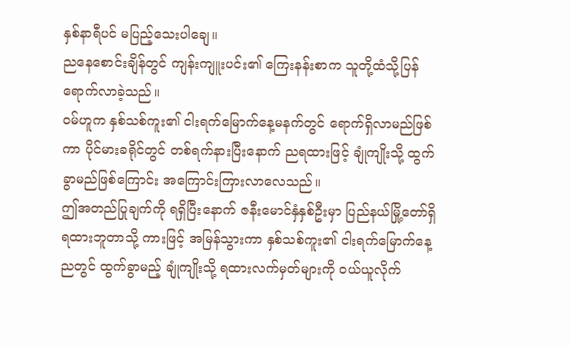နှစ်နာရီပင် မပြည့်သေးပါချေ။
ညနေစောင်းချိန်တွင် ကျန်းကျူးပင်း၏ ကြေးနန်းစာက သူတို့ထံသို့ပြန်ရောက်လာခဲ့သည်။
ဝမ်ဟူက နှစ်သစ်ကူး၏ ငါးရက်မြောက်နေ့မနက်တွင် ရောက်ရှိလာမည်ဖြစ်ကာ ပိုင်မားခရိုင်တွင် တစ်ရက်နားပြီးနောက် ညရထားဖြင့် ချုံကျိုးသို့ ထွက်ခွာမည်ဖြစ်ကြောင်း အကြောင်းကြားလာလေသည်။
ဤအတည်ပြုချက်ကို ရရှိပြီးနောက် ဇနီးမောင်နှံနှစ်ဦးမှာ ပြည်နယ်မြို့တော်ရှိ ရထားဘူတာသို့ ကားဖြင့် အမြန်သွားကာ နှစ်သစ်ကူး၏ ငါးရက်မြောက်နေ့ညတွင် ထွက်ခွာမည့် ချုံကျိုးသို့ ရထားလက်မှတ်များကို ဝယ်ယူလိုက်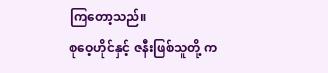ကြတော့သည်။
စုဝေ့ဟိုင်နှင့် ဇနီးဖြစ်သူတို့ က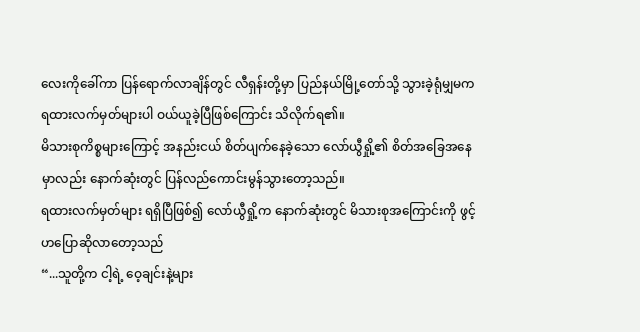လေးကိုခေါ်ကာ ပြန်ရောက်လာချိန်တွင် လီရှန်းတို့မှာ ပြည်နယ်မြို့တော်သို့ သွားခဲ့ရုံမျှမက ရထားလက်မှတ်များပါ ဝယ်ယူခဲ့ပြီဖြစ်ကြောင်း သိလိုက်ရ၏။
မိသားစုကိစ္စများကြောင့် အနည်းငယ် စိတ်ပျက်နေခဲ့သော လော်ယွီရှို့၏ စိတ်အခြေအနေမှာလည်း နောက်ဆုံးတွင် ပြန်လည်ကောင်းမွန်သွားတော့သည်။
ရထားလက်မှတ်များ ရရှိပြီဖြစ်၍ လော်ယွီရှို့က နောက်ဆုံးတွင် မိသားစုအကြောင်းကို ဖွင့်ဟပြောဆိုလာတော့သည်
“...သူတို့က ငါ့ရဲ့ ဝေ့ချင်းနဲ့များ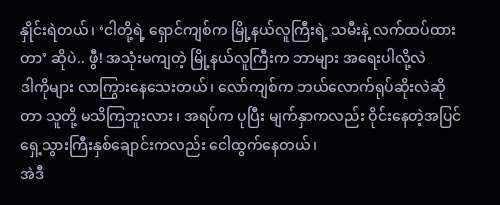နှိုင်းရဲတယ်၊ ‘ငါတို့ရဲ့ ရှောင်ကျစ်က မြို့နယ်လူကြီးရဲ့ သမီးနဲ့ လက်ထပ်ထားတာ’ ဆိုပဲ.. ဖွီ! အသုံးမကျတဲ့ မြို့နယ်လူကြီးက ဘာများ အရေးပါလို့လဲ
ဒါကိုများ လာကြွားနေသေးတယ်၊ လော်ကျစ်က ဘယ်လောက်ရုပ်ဆိုးလဲဆိုတာ သူတို့ မသိကြဘူးလား ၊ အရပ်က ပုပြီး မျက်နှာကလည်း ဝိုင်းနေတဲ့အပြင် ရှေ့သွားကြီးနှစ်ချောင်းကလည်း ငေါထွက်နေတယ်၊
အဲဒီ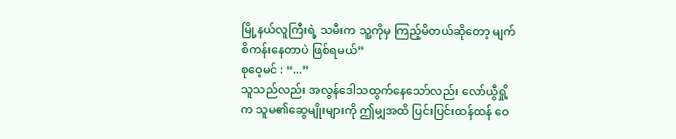မြို့နယ်လူကြီးရဲ့ သမီးက သူ့ကိုမှ ကြည့်မိတယ်ဆိုတော့ မျက်စိကန်းနေတာပဲ ဖြစ်ရမယ်”
စုဝေ့မင် : “...”
သူသည်လည်း အလွန်ဒေါသထွက်နေသော်လည်း လော်ယွီရှို့က သူမ၏ဆွေမျိုးများကို ဤမျှအထိ ပြင်းပြင်းထန်ထန် ဝေ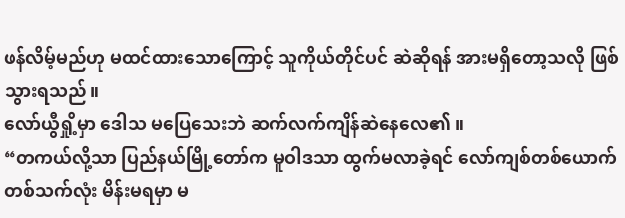ဖန်လိမ့်မည်ဟု မထင်ထားသောကြောင့် သူကိုယ်တိုင်ပင် ဆဲဆိုရန် အားမရှိတော့သလို ဖြစ်သွားရသည်။
လော်ယွီရှို့မှာ ဒေါသ မပြေသေးဘဲ ဆက်လက်ကျိန်ဆဲနေလေ၏ ။
“တကယ်လို့သာ ပြည်နယ်မြို့တော်က မူဝါဒသာ ထွက်မလာခဲ့ရင် လော်ကျစ်တစ်ယောက် တစ်သက်လုံး မိန်းမရမှာ မ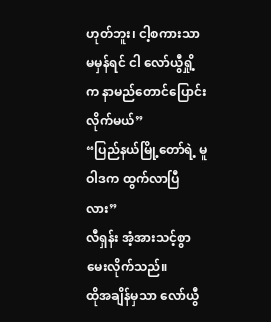ဟုတ်ဘူး၊ ငါ့စကားသာ မမှန်ရင် ငါ လော်ယွီရှို့က နာမည်တောင်ပြောင်းလိုက်မယ်”
“ပြည်နယ်မြို့တော်ရဲ့ မူဝါဒက ထွက်လာပြီလား”
လီရှန်း အံ့အားသင့်စွာ မေးလိုက်သည်။
ထိုအချိန်မှသာ လော်ယွီ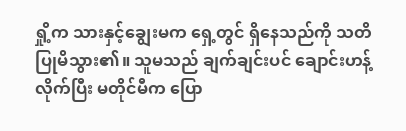ရှို့က သားနှင့်ချွေးမက ရှေ့တွင် ရှိနေသည်ကို သတိပြုမိသွား၏။ သူမသည် ချက်ချင်းပင် ချောင်းဟန့်လိုက်ပြီး မတိုင်မီက ပြော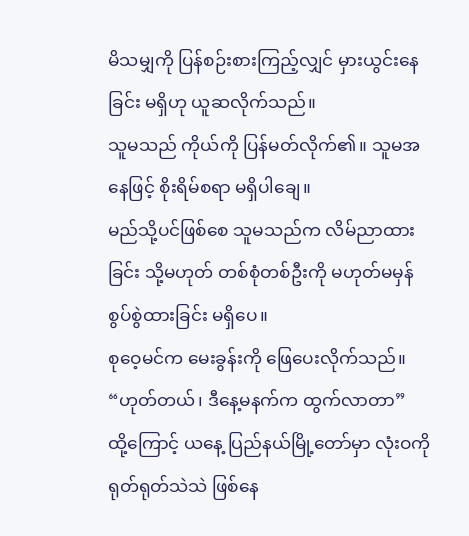မိသမျှကို ပြန်စဉ်းစားကြည့်လျှင် မှားယွင်းနေခြင်း မရှိဟု ယူဆလိုက်သည်။
သူမသည် ကိုယ်ကို ပြန်မတ်လိုက်၏။ သူမအနေဖြင့် စိုးရိမ်စရာ မရှိပါချေ။
မည်သို့ပင်ဖြစ်စေ သူမသည်က လိမ်ညာထားခြင်း သို့မဟုတ် တစ်စုံတစ်ဦးကို မဟုတ်မမှန်စွပ်စွဲထားခြင်း မရှိပေ။
စုဝေ့မင်က မေးခွန်းကို ဖြေပေးလိုက်သည်။
“ဟုတ်တယ်၊ ဒီနေ့မနက်က ထွက်လာတာ”
ထို့ကြောင့် ယနေ့ ပြည်နယ်မြို့တော်မှာ လုံးဝကို ရုတ်ရုတ်သဲသဲ ဖြစ်နေ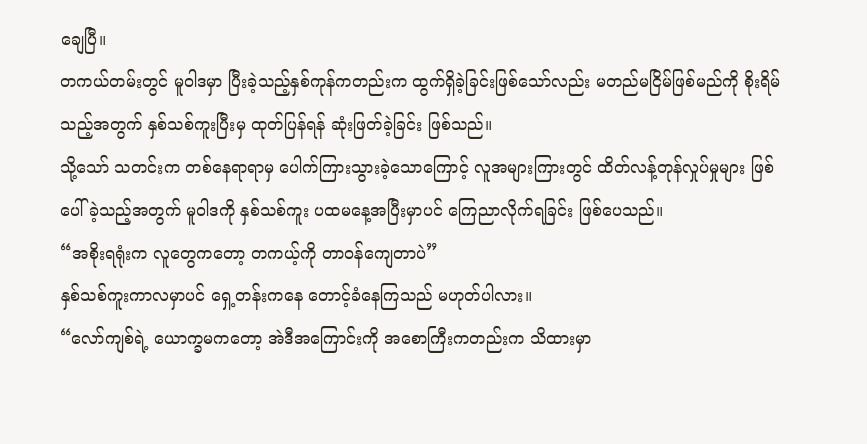ချေပြီ။
တကယ်တမ်းတွင် မူဝါဒမှာ ပြီးခဲ့သည့်နှစ်ကုန်ကတည်းက ထွက်ရှိခဲ့ခြင်းဖြစ်သော်လည်း မတည်မငြိမ်ဖြစ်မည်ကို စိုးရိမ်သည့်အတွက် နှစ်သစ်ကူးပြီးမှ ထုတ်ပြန်ရန် ဆုံးဖြတ်ခဲ့ခြင်း ဖြစ်သည်။
သို့သော် သတင်းက တစ်နေရာရာမှ ပေါက်ကြားသွားခဲ့သောကြောင့် လူအများကြားတွင် ထိတ်လန့်တုန်လှုပ်မှုများ ဖြစ်ပေါ်ခဲ့သည့်အတွက် မူဝါဒကို နှစ်သစ်ကူး ပထမနေ့အပြီးမှာပင် ကြေညာလိုက်ရခြင်း ဖြစ်ပေသည်။
“အစိုးရရုံးက လူတွေကတော့ တကယ့်ကို တာဝန်ကျေတာပဲ”
နှစ်သစ်ကူးကာလမှာပင် ရှေ့တန်းကနေ တောင့်ခံနေကြသည် မဟုတ်ပါလား။
“လော်ကျစ်ရဲ့ ယောက္ခမကတော့ အဲဒီအကြောင်းကို အစောကြီးကတည်းက သိထားမှာ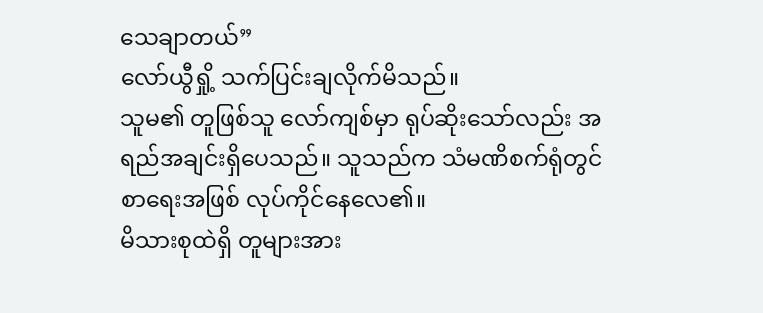သေချာတယ်”
လော်ယွီရှို့ သက်ပြင်းချလိုက်မိသည်။
သူမ၏ တူဖြစ်သူ လော်ကျစ်မှာ ရုပ်ဆိုးသော်လည်း အရည်အချင်းရှိပေသည်။ သူသည်က သံမဏိစက်ရုံတွင် စာရေးအဖြစ် လုပ်ကိုင်နေလေ၏။
မိသားစုထဲရှိ တူများအား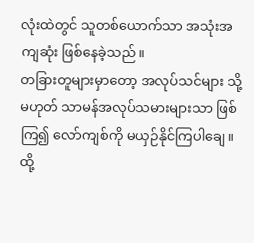လုံးထဲတွင် သူတစ်ယောက်သာ အသုံးအကျဆုံး ဖြစ်နေခဲ့သည်။
တခြားတူများမှာတော့ အလုပ်သင်များ သို့မဟုတ် သာမန်အလုပ်သမားများသာ ဖြစ်ကြ၍ လော်ကျစ်ကို မယှဉ်နိုင်ကြပါချေ။
ထို့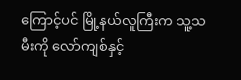ကြောင့်ပင် မြို့နယ်လူကြီးက သူ့သမီးကို လော်ကျစ်နှင့်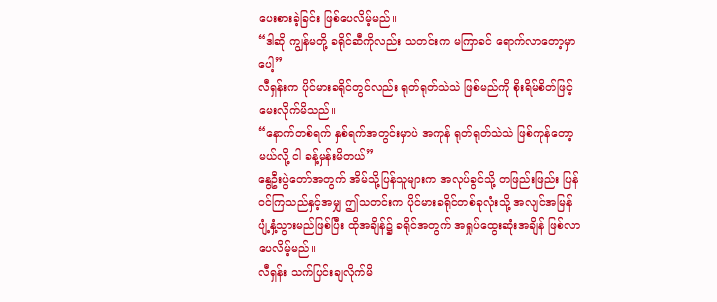ပေးစားခဲ့ခြင်း ဖြစ်ပေလိမ့်မည်။
“ဒါဆို ကျွန်မတို့ ခရိုင်ဆီကိုလည်း သတင်းက မကြာခင် ရောက်လာတော့မှာပေါ့”
လီရှန်းက ပိုင်မားခရိုင်တွင်လည်း ရုတ်ရုတ်သဲသဲ ဖြစ်မည်ကို စိုးရိမ်စိတ်ဖြင့် မေးလိုက်မိသည်။
“နောက်တစ်ရက် နှစ်ရက်အတွင်းမှာပဲ အကုန် ရုတ်ရုတ်သဲသဲ ဖြစ်ကုန်တော့မယ်လို့ ငါ ခန့်မှန်းမိတယ်”
နွေဦးပွဲတော်အတွက် အိမ်သို့ပြန်သူများက အလုပ်ခွင်သို့ တဖြည်းဖြည်း ပြန်ဝင်ကြသည်နှင့်အမျှ ဤသတင်းက ပိုင်မားခရိုင်တစ်ခုလုံးသို့ အလျင်အမြန် ပျံ့နှံ့သွားမည်ဖြစ်ပြီး ထိုအချိန်၌ ခရိုင်အတွက် အရှုပ်ထွေးဆုံးအချိန် ဖြစ်လာပေလိမ့်မည်။
လီရှန်း သက်ပြင်းချလိုက်မိ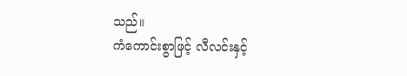သည်။
ကံကောင်းစွာဖြင့် လီလင်းနှင့်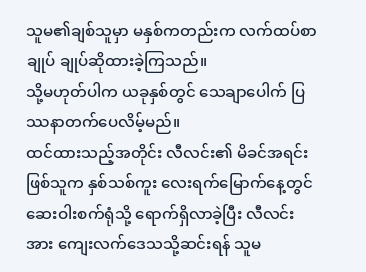သူမ၏ချစ်သူမှာ မနှစ်ကတည်းက လက်ထပ်စာချုပ် ချုပ်ဆိုထားခဲ့ကြသည်။
သို့မဟုတ်ပါက ယခုနှစ်တွင် သေချာပေါက် ပြဿနာတက်ပေလိမ့်မည်။
ထင်ထားသည့်အတိုင်း လီလင်း၏ မိခင်အရင်းဖြစ်သူက နှစ်သစ်ကူး လေးရက်မြောက်နေ့တွင် ဆေးဝါးစက်ရုံသို့ ရောက်ရှိလာခဲ့ပြီး လီလင်းအား ကျေးလက်ဒေသသို့ဆင်းရန် သူမ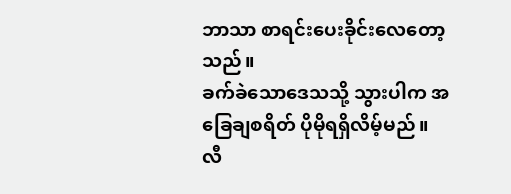ဘာသာ စာရင်းပေးခိုင်းလေတော့သည်။
ခက်ခဲသောဒေသသို့ သွားပါက အခြေချစရိတ် ပိုမိုရရှိလိမ့်မည်။
လီ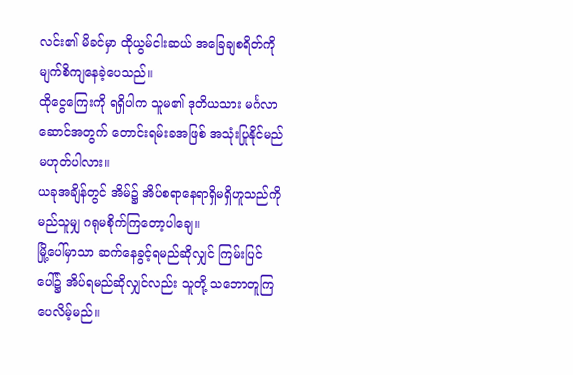လင်း၏ မိခင်မှာ ထိုယွမ်ငါးဆယ် အခြေချစရိတ်ကို မျက်စိကျနေခဲ့ပေသည်။
ထိုငွေကြေးကို ရရှိပါက သူမ၏ ဒုတိယသား မင်္ဂလာဆောင်အတွက် တောင်းရမ်းခအဖြစ် အသုံးပြုနိုင်မည် မဟုတ်ပါလား။
ယခုအချိန်တွင် အိမ်၌ အိပ်စရာနေရာရှိမရှိဟူသည်ကို မည်သူမျှ ဂရုမစိုက်ကြတော့ပါချေ။
မြို့ပေါ်မှာသာ ဆက်နေခွင့်ရမည်ဆိုလျှင် ကြမ်းပြင်ပေါ်၌ အိပ်ရမည်ဆိုလျှင်လည်း သူတို့ သဘောတူကြပေလိမ့်မည်။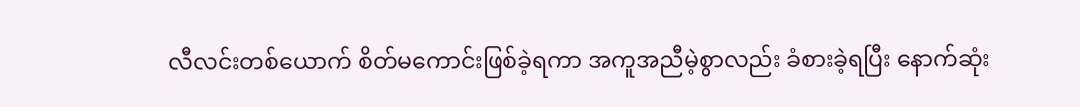လီလင်းတစ်ယောက် စိတ်မကောင်းဖြစ်ခဲ့ရကာ အကူအညီမဲ့စွာလည်း ခံစားခဲ့ရပြီး နောက်ဆုံး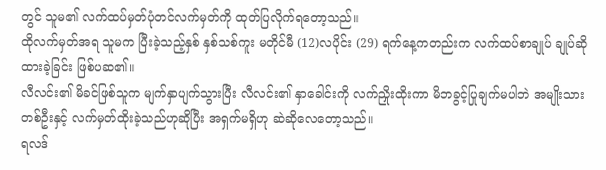တွင် သူမ၏ လက်ထပ်မှတ်ပုံတင်လက်မှတ်ကို ထုတ်ပြလိုက်ရတော့သည်။
ထိုလက်မှတ်အရ သူမက ပြီးခဲ့သည့်နှစ် နှစ်သစ်ကူး မတိုင်မီ (12)လပိုင်း (29) ရက်နေ့ကတည်းက လက်ထပ်စာချုပ် ချုပ်ဆိုထားခဲ့ခြင်း ဖြစ်ပဆ၏။
လီလင်း၏ မိခင်ဖြစ်သူက မျက်နှာပျက်သွားပြီး လီလင်း၏ နှာခေါင်းကို လက်ညှိုးထိုးကာ မိဘခွင့်ပြုချက်မပါဘဲ အမျိုးသားတစ်ဦးနှင့် လက်မှတ်ထိုးခဲ့သည်ဟုဆိုပြီး အရှက်မရှိဟု ဆဲဆိုလေတော့သည်။
ရလဒ်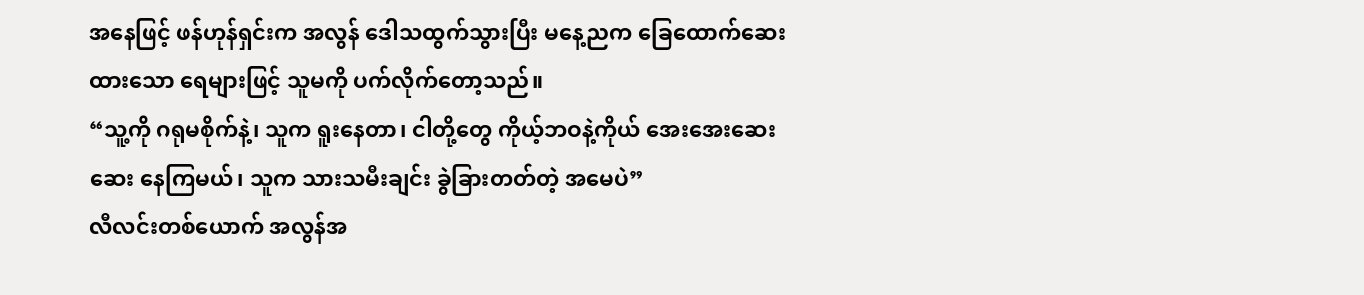အနေဖြင့် ဖန်ဟုန်ရှင်းက အလွန် ဒေါသထွက်သွားပြီး မနေ့ညက ခြေထောက်ဆေးထားသော ရေများဖြင့် သူမကို ပက်လိုက်တော့သည်။
“သူ့ကို ဂရုမစိုက်နဲ့၊ သူက ရူးနေတာ၊ ငါတို့တွေ ကိုယ့်ဘဝနဲ့ကိုယ် အေးအေးဆေးဆေး နေကြမယ်၊ သူက သားသမီးချင်း ခွဲခြားတတ်တဲ့ အမေပဲ”
လီလင်းတစ်ယောက် အလွန်အ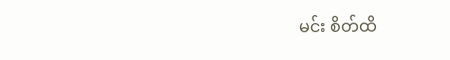မင်း စိတ်ထိ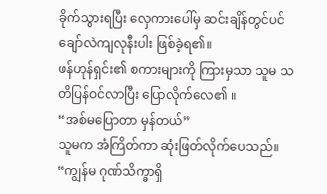ခိုက်သွားရပြီး လှေကားပေါ်မှ ဆင်းချိန်တွင်ပင် ချော်လဲကျလုနီးပါး ဖြစ်ခဲ့ရ၏။
ဖန်ဟုန်ရှင်း၏ စကားများကို ကြားမှသာ သူမ သတိပြန်ဝင်လာပြီး ပြောလိုက်လေ၏ ။
“အစ်မပြောတာ မှန်တယ်”
သူမက အံကြိတ်ကာ ဆုံးဖြတ်လိုက်ပေသည်။
“ကျွန်မ ဂုဏ်သိက္ခာရှိ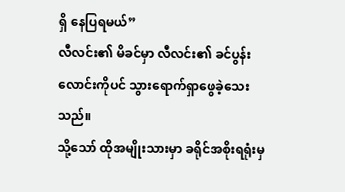ရှိ နေပြရမယ်”
လီလင်း၏ မိခင်မှာ လီလင်း၏ ခင်ပွန်းလောင်းကိုပင် သွားရောက်ရှာဖွေခဲ့သေးသည်။
သို့သော် ထိုအမျိုးသားမှာ ခရိုင်အစိုးရရုံးမှ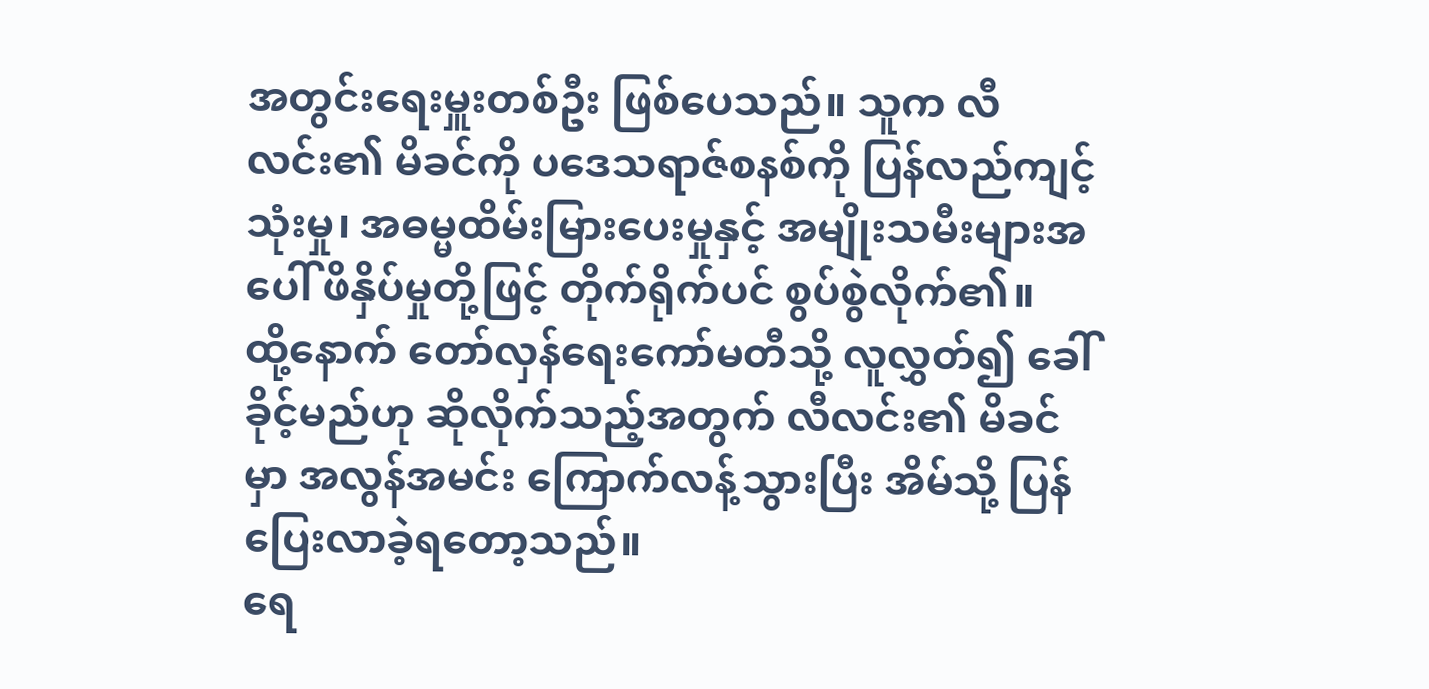အတွင်းရေးမှူးတစ်ဦး ဖြစ်ပေသည်။ သူက လီလင်း၏ မိခင်ကို ပဒေသရာဇ်စနစ်ကို ပြန်လည်ကျင့်သုံးမှု၊ အဓမ္မထိမ်းမြားပေးမှုနှင့် အမျိုးသမီးများအပေါ် ဖိနှိပ်မှုတို့ဖြင့် တိုက်ရိုက်ပင် စွပ်စွဲလိုက်၏။
ထို့နောက် တော်လှန်ရေးကော်မတီသို့ လူလွှတ်၍ ခေါ်ခိုင့်မည်ဟု ဆိုလိုက်သည့်အတွက် လီလင်း၏ မိခင်မှာ အလွန်အမင်း ကြောက်လန့်သွားပြီး အိမ်သို့ ပြန်ပြေးလာခဲ့ရတော့သည်။
ရေ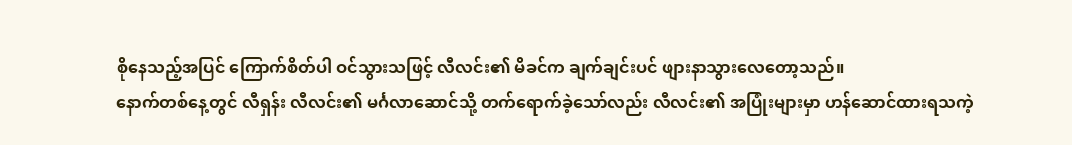စိုနေသည့်အပြင် ကြောက်စိတ်ပါ ဝင်သွားသဖြင့် လီလင်း၏ မိခင်က ချက်ချင်းပင် ဖျားနာသွားလေတော့သည်။
နောက်တစ်နေ့တွင် လီရှန်း လီလင်း၏ မင်္ဂလာဆောင်သို့ တက်ရောက်ခဲ့သော်လည်း လီလင်း၏ အပြုံးများမှာ ဟန်ဆောင်ထားရသကဲ့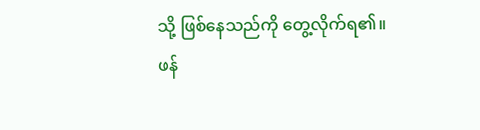သို့ ဖြစ်နေသည်ကို တွေ့လိုက်ရ၏။
ဖန်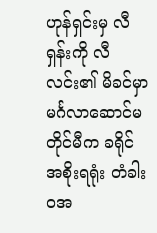ဟုန်ရှင်းမှ လီရှန်းကို လီလင်း၏ မိခင်မှာ မင်္ဂလာဆောင်မတိုင်မီက ခရိုင်အစိုးရရုံး တံခါးဝအ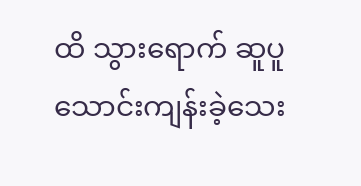ထိ သွားရောက် ဆူပူသောင်းကျန်းခဲ့သေး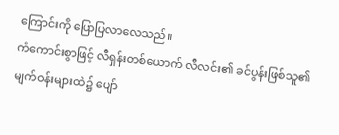ကြောင်းကို ပြောပြလာလေသည်။
ကံကောင်းစွာဖြင့် လီရှန်းတစ်ယောက် လီလင်း၏ ခင်ပွန်းဖြစ်သူ၏ မျက်ဝန်းများထဲ၌ ပျော်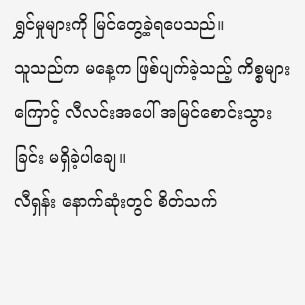ရွှင်မှုများကို မြင်တွေ့ခဲ့ရပေသည်။
သူသည်က မနေ့က ဖြစ်ပျက်ခဲ့သည့် ကိစ္စများကြောင့် လီလင်းအပေါ် အမြင်စောင်းသွားခြင်း မရှိခဲ့ပါချေ။
လီရှန်း နောက်ဆုံးတွင် စိတ်သက်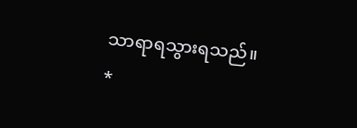သာရာရသွားရသည်။
*